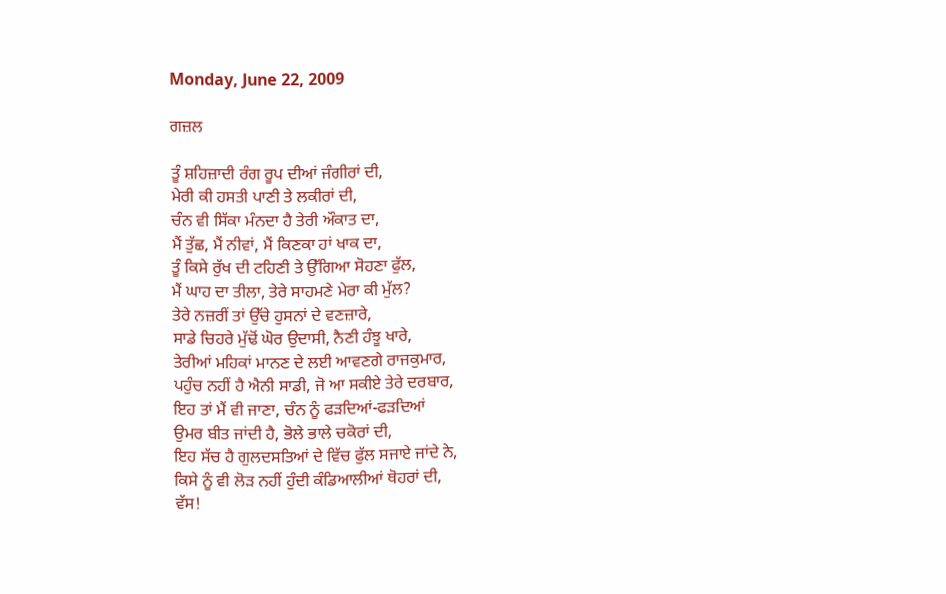Monday, June 22, 2009

ਗਜ਼ਲ

ਤੂੰ ਸ਼ਹਿਜ਼ਾਦੀ ਰੰਗ ਰੂਪ ਦੀਆਂ ਜੰਗੀਰਾਂ ਦੀ,
ਮੇਰੀ ਕੀ ਹਸਤੀ ਪਾਣੀ ਤੇ ਲਕੀਰਾਂ ਦੀ,
ਚੰਨ ਵੀ ਸਿੱਕਾ ਮੰਨਦਾ ਹੈ ਤੇਰੀ ਔਕਾਤ ਦਾ,
ਮੈਂ ਤੁੱਛ, ਮੈਂ ਨੀਵਾਂ, ਮੈਂ ਕਿਣਕਾ ਹਾਂ ਖਾਕ ਦਾ,
ਤੂੰ ਕਿਸੇ ਰੁੱਖ ਦੀ ਟਹਿਣੀ ਤੇ ਉੱਗਿਆ ਸੋਹਣਾ ਫੁੱਲ,
ਮੈਂ ਘਾਹ ਦਾ ਤੀਲਾ, ਤੇਰੇ ਸਾਹਮਣੇ ਮੇਰਾ ਕੀ ਮੁੱਲ?
ਤੇਰੇ ਨਜ਼ਰੀਂ ਤਾਂ ਉੱਚੇ ਹੁਸਨਾਂ ਦੇ ਵਣਜ਼ਾਰੇ,
ਸਾਡੇ ਚਿਹਰੇ ਮੁੱਢੋਂ ਘੋਰ ਉਦਾਸੀ, ਨੈਣੀ ਹੰਝੂ ਖਾਰੇ,
ਤੇਰੀਆਂ ਮਹਿਕਾਂ ਮਾਨਣ ਦੇ ਲਈ ਆਵਣਗੇ ਰਾਜਕੁਮਾਰ,
ਪਹੁੰਚ ਨਹੀਂ ਹੈ ਐਨੀ ਸਾਡੀ, ਜੋ ਆ ਸਕੀਏ ਤੇਰੇ ਦਰਬਾਰ,
ਇਹ ਤਾਂ ਮੈਂ ਵੀ ਜਾਣਾ, ਚੰਨ ਨੂੰ ਫੜਦਿਆਂ-ਫੜਦਿਆਂ
ਉਮਰ ਬੀਤ ਜਾਂਦੀ ਹੈ, ਭੋਲੇ ਭਾਲੇ ਚਕੋਰਾਂ ਦੀ,
ਇਹ ਸੱਚ ਹੈ ਗੁਲਦਸਤਿਆਂ ਦੇ ਵਿੱਚ ਫੁੱਲ ਸਜਾਏ ਜਾਂਦੇ ਨੇ,
ਕਿਸੇ ਨੂੰ ਵੀ ਲੋੜ ਨਹੀਂ ਹੁੰਦੀ ਕੰਡਿਆਲੀਆਂ ਥੋਹਰਾਂ ਦੀ,
ਵੱਸ!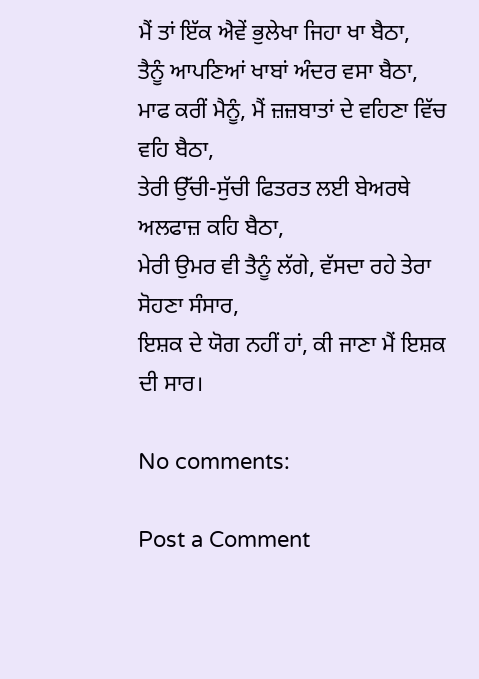ਮੈਂ ਤਾਂ ਇੱਕ ਐਵੇਂ ਭੁਲੇਖਾ ਜਿਹਾ ਖਾ ਬੈਠਾ,
ਤੈਨੂੰ ਆਪਣਿਆਂ ਖਾਬਾਂ ਅੰਦਰ ਵਸਾ ਬੈਠਾ,
ਮਾਫ ਕਰੀਂ ਮੈਨੂੰ, ਮੈਂ ਜ਼ਜ਼ਬਾਤਾਂ ਦੇ ਵਹਿਣਾ ਵਿੱਚ ਵਹਿ ਬੈਠਾ,
ਤੇਰੀ ਉੱਚੀ-ਸੁੱਚੀ ਫਿਤਰਤ ਲਈ ਬੇਅਰਥੇ ਅਲਫਾਜ਼ ਕਹਿ ਬੈਠਾ,
ਮੇਰੀ ਉਮਰ ਵੀ ਤੈਨੂੰ ਲੱਗੇ, ਵੱਸਦਾ ਰਹੇ ਤੇਰਾ ਸੋਹਣਾ ਸੰਸਾਰ,
ਇਸ਼ਕ ਦੇ ਯੋਗ ਨਹੀਂ ਹਾਂ, ਕੀ ਜਾਣਾ ਮੈਂ ਇਸ਼ਕ ਦੀ ਸਾਰ।

No comments:

Post a Comment